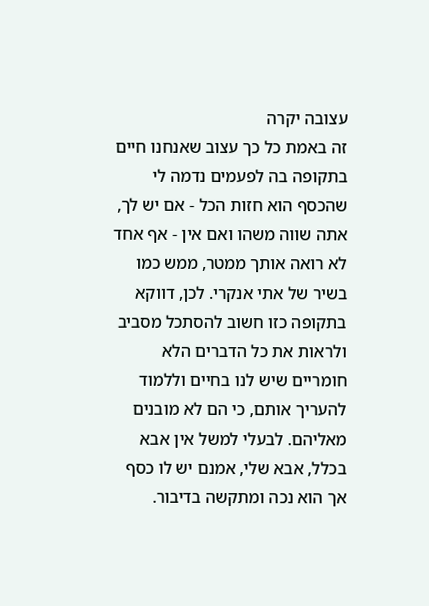עצובה יקרה
זה באמת כל כך עצוב שאנחנו חיים בתקופה בה לפעמים נדמה לי שהכסף הוא חזות הכל - אם יש לך, אתה שווה משהו ואם אין - אף אחד לא רואה אותך ממטר, ממש כמו בשיר של אתי אנקרי. לכן, דווקא בתקופה כזו חשוב להסתכל מסביב ולראות את כל הדברים הלא חומריים שיש לנו בחיים וללמוד להעריך אותם, כי הם לא מובנים מאליהם. לבעלי למשל אין אבא בכלל, אבא שלי, אמנם יש לו כסף אך הוא נכה ומתקשה בדיבור.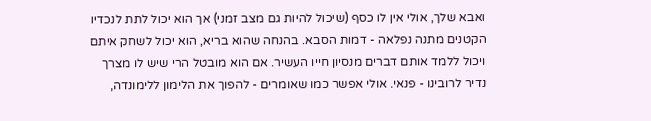ואבא שלך, אולי אין לו כסף (שיכול להיות גם מצב זמני) אך הוא יכול לתת לנכדיו הקטנים מתנה נפלאה - דמות הסבא. בהנחה שהוא בריא, הוא יכול לשחק איתם ויכול ללמד אותם דברים מנסיון חייו העשיר. אם הוא מובטל הרי שיש לו מצרך נדיר לרובינו - פנאי. אולי אפשר כמו שאומרים - להפוך את הלימון ללימונדה,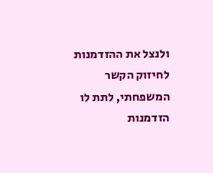ולנצל את ההזדמנות לחיזוק הקשר המשפחתי, לתת לו הזדמנות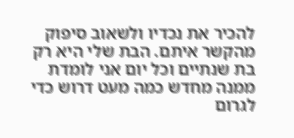להכיר את נכדיו ולשאוב סיפוק מהקשר איתם. הבת שלי היא רק בת שנתיים וכל יום אני לומדת ממנה מחדש כמה מעט דרוש כדי לגרום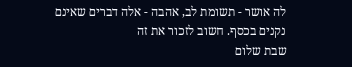לה אושר - תשומת לב, אהבה - אלה דברים שאינם נקנים בכסף. חשוב לזכור את זה
שבת שלום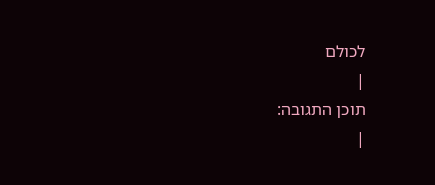לכולם
|
תוכן התגובה:
|